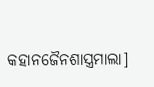କହାନଜୈନଶାସ୍ତ୍ରମାଲା]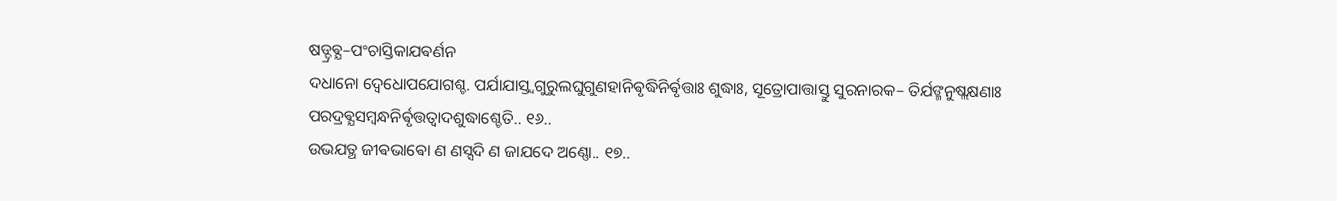ଷଡ୍ଦ୍ରଵ୍ଯ–ପଂଚାସ୍ତିକାଯଵର୍ଣନ
ଦଧାନୋ ଦ୍ଵେଧୋପଯୋଗଶ୍ଚ. ପର୍ଯାଯାସ୍ତ୍ଵଗୁରୁଲଘୁଗୁଣହାନିଵୃଦ୍ଧିନିର୍ଵୃତ୍ତାଃ ଶୁଦ୍ଧାଃ, ସୂତ୍ରୋପାତ୍ତାସ୍ତୁ ସୁରନାରକ– ତିର୍ଯଙ୍ମନୁଷ୍ଲକ୍ଷଣାଃ ପରଦ୍ରଵ୍ଯସମ୍ବନ୍ଧନିର୍ଵୃତ୍ତତ୍ଵାଦଶୁଦ୍ଧାଶ୍ଚେତି.. ୧୬..
ଉଭଯତ୍ଥ ଜୀଵଭାଵୋ ଣ ଣସ୍ସଦି ଣ ଜାଯଦେ ଅଣ୍ଣୋ.. ୧୭..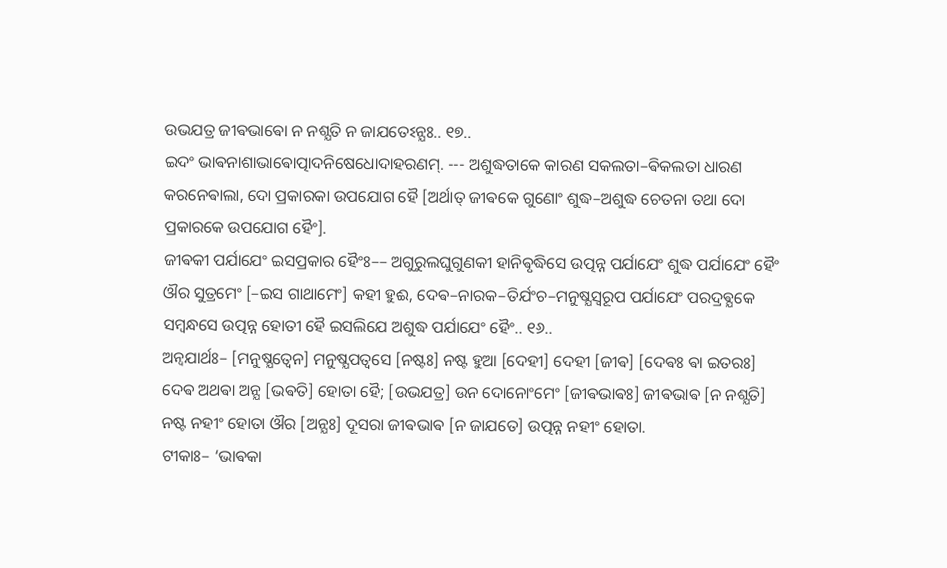ଉଭଯତ୍ର ଜୀଵଭାଵୋ ନ ନଶ୍ଯତି ନ ଜାଯତେଽନ୍ଯଃ.. ୧୭..
ଇଦଂ ଭାଵନାଶାଭାଵୋତ୍ପାଦନିଷେଧୋଦାହରଣମ୍. --- ଅଶୁଦ୍ଧତାକେ କାରଣ ସକଲତା–ଵିକଲତା ଧାରଣ କରନେଵାଲା, ଦୋ ପ୍ରକାରକା ଉପଯୋଗ ହୈ [ଅର୍ଥାତ୍ ଜୀଵକେ ଗୁଣୋଂ ଶୁଦ୍ଧ–ଅଶୁଦ୍ଧ ଚେତନା ତଥା ଦୋ ପ୍ରକାରକେ ଉପଯୋଗ ହୈଂ].
ଜୀଵକୀ ପର୍ଯାଯେଂ ଇସପ୍ରକାର ହୈଂଃ–– ଅଗୁରୁଲଘୁଗୁଣକୀ ହାନିଵୃଦ୍ଧିସେ ଉତ୍ପନ୍ନ ପର୍ଯାଯେଂ ଶୁଦ୍ଧ ପର୍ଯାଯେଂ ହୈଂ ଔର ସୁତ୍ରମେଂ [–ଇସ ଗାଥାମେଂ] କହୀ ହୁଈ, ଦେଵ–ନାରକ–ତିର୍ଯଂଚ–ମନୁଷ୍ଯସ୍ଵରୂପ ପର୍ଯାଯେଂ ପରଦ୍ରଵ୍ଯକେ ସମ୍ବନ୍ଧସେ ଉତ୍ପନ୍ନ ହୋତୀ ହୈ ଇସଲିଯେ ଅଶୁଦ୍ଧ ପର୍ଯାଯେଂ ହୈଂ.. ୧୬..
ଅନ୍ଵଯାର୍ଥଃ– [ମନୁଷ୍ଯତ୍ଵେନ] ମନୁଷ୍ଯପତ୍ଵସେ [ନଷ୍ଟଃ] ନଷ୍ଟ ହୁଆ [ଦେହୀ] ଦେହୀ [ଜୀଵ] [ଦେଵଃ ଵା ଇତରଃ] ଦେଵ ଅଥଵା ଅନ୍ଯ [ଭଵତି] ହୋତା ହୈ; [ଉଭଯତ୍ର] ଉନ ଦୋନୋଂମେଂ [ଜୀଵଭାଵଃ] ଜୀଵଭାଵ [ନ ନଶ୍ଯତି] ନଷ୍ଟ ନହୀଂ ହୋତା ଔର [ଅନ୍ଯଃ] ଦୂସରା ଜୀଵଭାଵ [ନ ଜାଯତେ] ଉତ୍ପନ୍ନ ନହୀଂ ହୋତା.
ଟୀକାଃ– ‘ଭାଵକା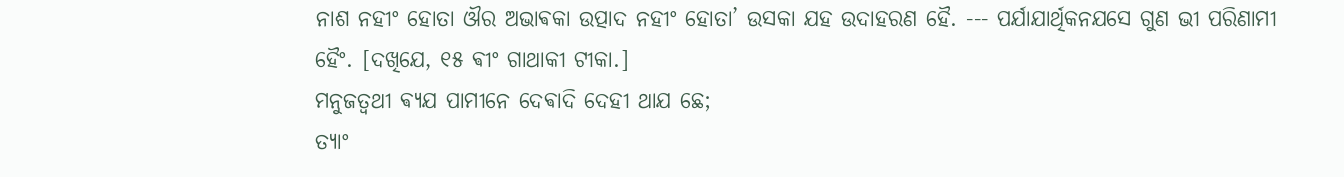ନାଶ ନହୀଂ ହୋତା ଔର ଅଭାଵକା ଉତ୍ପାଦ ନହୀଂ ହୋତା’ ଉସକା ଯହ ଉଦାହରଣ ହୈ. --- ପର୍ଯାଯାର୍ଥିକନଯସେ ଗୁଣ ଭୀ ପରିଣାମୀ ହୈଂ. [ଦଖିଯେ, ୧୫ ଵୀଂ ଗାଥାକୀ ଟୀକା.]
ମନୁଜତ୍ଵଥୀ ଵ୍ଯଯ ପାମୀନେ ଦେଵାଦି ଦେହୀ ଥାଯ ଛେ;
ତ୍ଯାଂ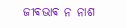ଜୀଵଭାଵ ନ ନାଶ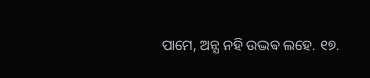ପାମେ, ଅନ୍ଯ ନହି ଉଦ୍ଭଵ ଲହେ. ୧୭.